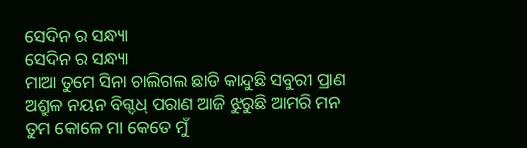ସେଦିନ ର ସନ୍ଧ୍ୟା
ସେଦିନ ର ସନ୍ଧ୍ୟା
ମାଆ ତୁମେ ସିନା ଚାଲିଗଲ ଛାଡି କାନ୍ଦୁଛି ସବୁରୀ ପ୍ରାଣ
ଅଶ୍ରୁଳ ନୟନ ବିଗ୍ଦଧ୍ ପରାଣ ଆଜି ଝୁରୁଛି ଆମରି ମନ
ତୁମ କୋଳେ ମା କେତେ ମୁଁ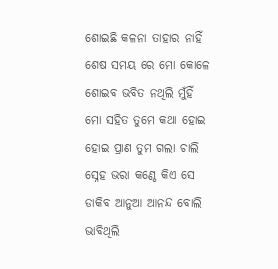ଶୋଇଛି କଳନା ତାହାର ନାହିଁ
ଶେଷ ସମୟ ରେ ମୋ କୋଳେ ଶୋଇବ ଭବିତ ନଥିଲି ମୁଁହିଁ
ମୋ ସହିତ ତୁମେ କଥା ହୋଇ ହୋଇ ପ୍ରାଣ ତୁମ ଗଲା ଚାଲି
ସ୍ନେହ ଭରା କଣ୍ଠେ କିଏ ସେ ଡାକିବ ଆନୁଆ ଆନନ୍ଦ ବୋଲି
ଭାବିଥିଲି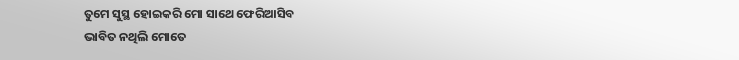ତୁମେ ସୁସ୍ଥ ହୋଇକରି ମୋ ସାଥେ ଫେରିଆସିବ
ଭାବିତ ନଥିଲି ମୋତେ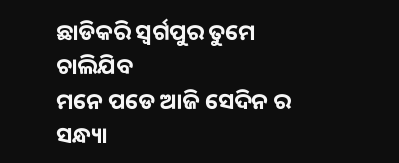ଛାଡିକରି ସ୍ଵର୍ଗପୁର ତୁମେ ଚାଲିଯିବ
ମନେ ପଡେ ଆଜି ସେଦିନ ର ସନ୍ଧ୍ୟା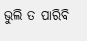ଭୁଲି ତ ପାରିବି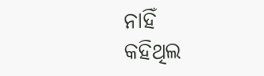ନାହିଁ
କହିଥିଲ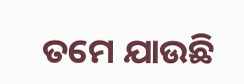ତମେ ଯାଉଛି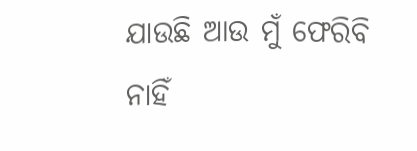ଯାଉଛି ଆଉ ମୁଁ ଫେରିବି ନାହିଁ